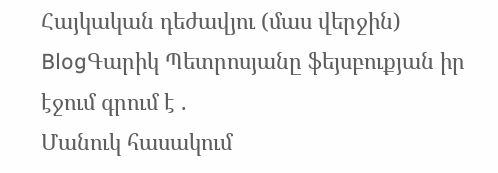Հայկական դեժավյու (մաս վերջին)
BlogԳարիկ Պետրոսյանը ֆեյսբուքյան իր էջում գրում է .
Մանուկ հասակում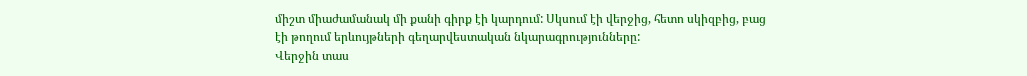միշտ միաժամանակ մի քանի գիրք էի կարդում: Սկսում էի վերջից, հետո սկիզբից, բաց էի թողում երևույթների գեղարվեստական նկարագրությունները:
Վերջին տաս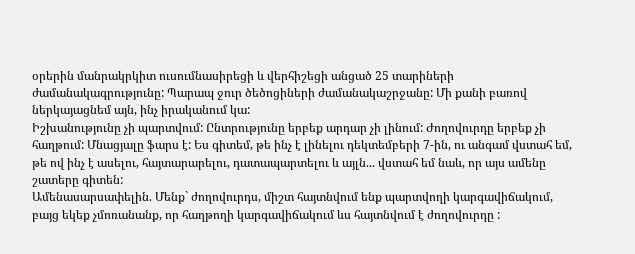օրերին մանրակրկիտ ուսումնասիրեցի և վերհիշեցի անցած 25 տարիների ժամանակագրությունը: Պարապ ջուր ծեծոցիների ժամանակաշրջանը: Մի քանի բառով ներկայացնեմ այն, ինչ իրականում կա:
Իշխանությունը չի պարտվում: Ընտրությունը երբեք արդար չի լինում: Ժողովուրդը երբեք չի հաղթում: Մնացյալը ֆարս է: Ես գիտեմ, թե ինչ է լինելու դեկտեմբերի 7-ին, ու անգամ վստահ եմ, թե ով ինչ է ասելու, հայտարարելու, դատապարտելու և այլն... վստահ եմ նաև, որ այս ամենը շատերը գիտեն:
Ամենասարսափելին. Մենք` ժողովուրդս, միշտ հայտնվում ենք պարտվողի կարգավիճակում, բայց եկեք չմոռանանք, որ հաղթողի կարգավիճակում ևս հայտնվում է ժողովուրդը :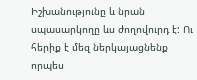Իշխանությունը և նրան սպասարկողը ևս ժողովուրդ է: Ու հերիք է մեզ ներկայացնենք որպես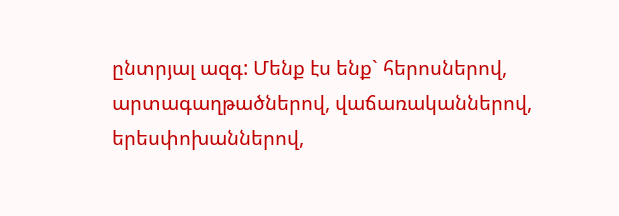ընտրյալ ազգ: Մենք էս ենք` հերոսներով, արտագաղթածներով, վաճառականներով, երեսփոխաններով,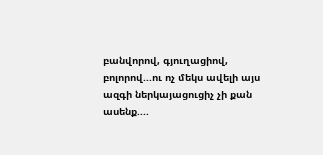բանվորով, գյուղացիով, բոլորով...ու ոչ մեկս ավելի այս ազգի ներկայացուցիչ չի քան ասենք....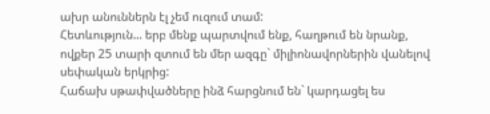ախր անուններն էլ չեմ ուզում տամ:
Հետևություն... երբ մենք պարտվում ենք, հաղթում են նրանք, ովքեր 25 տարի զտում են մեր ազգը` միլիոնավորներին վանելով սեփական երկրից:
Հաճախ սթափվածները ինձ հարցնում են` կարդացել ես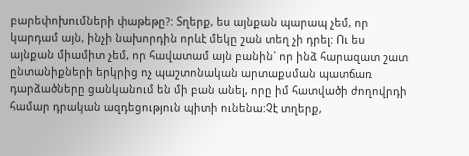բարեփոխումների փաթեթը?: Տղերք, ես այնքան պարապ չեմ, որ կարդամ այն, ինչի նախորդին որևէ մեկը շան տեղ չի դրել: Ու ես այնքան միամիտ չեմ, որ հավատամ այն բանին` որ ինձ հարազատ շատ ընտանիքների երկրից ոչ պաշտոնական արտաքսման պատճառ դարձածները ցանկանում են մի բան անել, որը իմ հատվածի ժողովրդի համար դրական ազդեցություն պիտի ունենա:Չէ տղերք,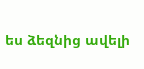ես ձեզնից ավելի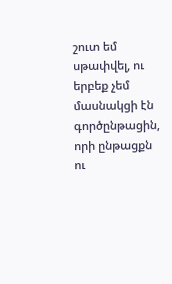շուտ եմ սթափվել, ու երբեք չեմ մասնակցի էն գործընթացին, որի ընթացքն ու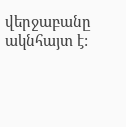վերջաբանը ակնհայտ է: